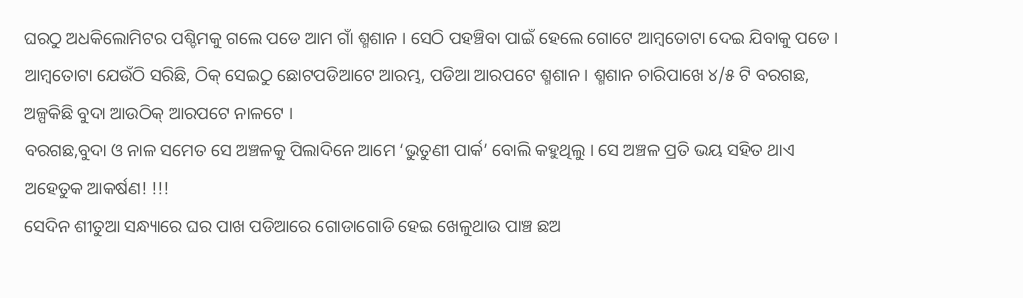ଘରଠୁ ଅଧକିଲୋମିଟର ପଶ୍ଚିମକୁ ଗଲେ ପଡେ ଆମ ଗାଁ ଶ୍ମଶାନ । ସେଠି ପହଞ୍ଚିବା ପାଇଁ ହେଲେ ଗୋଟେ ଆମ୍ବତୋଟା ଦେଇ ଯିବାକୁ ପଡେ । ଆମ୍ବତୋଟା ଯେଉଁଠି ସରିଛି, ଠିକ୍ ସେଇଠୁ ଛୋଟପଡିଆଟେ ଆରମ୍ଭ, ପଡିଆ ଆରପଟେ ଶ୍ମଶାନ । ଶ୍ମଶାନ ଚାରିପାଖେ ୪/୫ ଟି ବରଗଛ, ଅଳ୍ପକିଛି ବୁଦା ଆଉଠିକ୍ ଆରପଟେ ନାଳଟେ ।
ବରଗଛ,ବୁଦା ଓ ନାଳ ସମେତ ସେ ଅଞ୍ଚଳକୁ ପିଲାଦିନେ ଆମେ ‘ଭୁତୁଣୀ ପାର୍କ’ ବୋଲି କହୁଥିଲୁ । ସେ ଅଞ୍ଚଳ ପ୍ରତି ଭୟ ସହିତ ଥାଏ ଅହେତୁକ ଆକର୍ଷଣ! !!!
ସେଦିନ ଶୀତୁଆ ସନ୍ଧ୍ୟାରେ ଘର ପାଖ ପଡିଆରେ ଗୋଡାଗୋଡି ହେଇ ଖେଳୁଥାଉ ପାଞ୍ଚ ଛଅ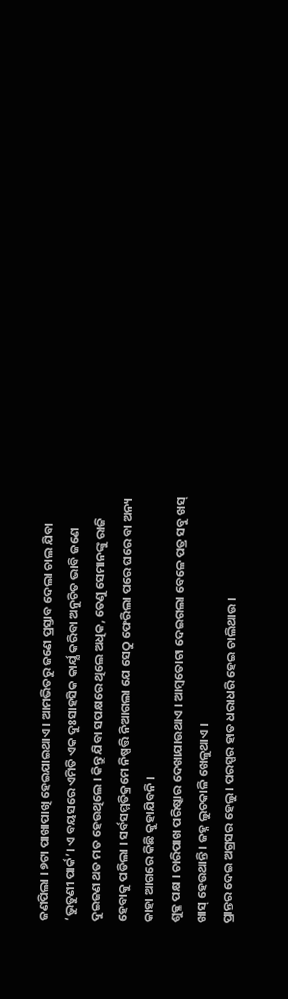ଜଣପିଲା । ୭ଟା ପାଖାପାଖି ହେଇଯାଇଥାଏ । ଆମଭିତରୁ ଜଣେ ପ୍ରସ୍ତାବ ଦେଲା ଚାଲ ଯିବା ‘ଭୁତୁଣୀ ପାର୍କ’। ଏ ବୟସରେ ଏମିତି ଏକ ଦୁଃସାହସିକ କାର୍ଯ୍ଯ କରିବା ଅନୁଚିତ ଭାବି ଜଣେ ଦୁଇଜଣ ଥତ ମତ ହେଉଥିଲେ । କିନ୍ତୁ ଯିବା ସପକ୍ଷରେ ଥିଲେ ଅଧିକ, ତେଣୁ ସେମାନଙ୍କୁ ରାଜି ହେବାକୁ ପଡିଲା । ସର୍ବସମ୍ମତିକ୍ରମେ ନିଷ୍ପତ୍ତି ନିଆଗଲା ଯେ ସେଠୁ ଫେରିଲା ପରେ ଘରେ ବା ଅନ୍ୟ କାହା ଆଗରେ କିଛି କୁହାଯିବନି ।
ଶୁକ୍ଳ ପକ୍ଷ । ଚାରିପାଖ ପରିଷ୍କାର ଦେଖାଯାଉଥାଏ । ଆମ୍ବତୋଟା ଦେଇଗଲା ବେଳେ ପତ୍ର ସବୁ ଖସ୍ ଖାସ୍ ହେଉଥାନ୍ତି । ଜହ୍ନ ଲୁଚକାଳି ଖେଳୁଥାଏ ।
ପ୍ରାନ୍ତର ଦେଇ ଅଗ୍ରସର ହେଲୁ । ପରସ୍ପର ହାତ ଧରାଧରି ହେଇ ଚାଲିଥାଉ ।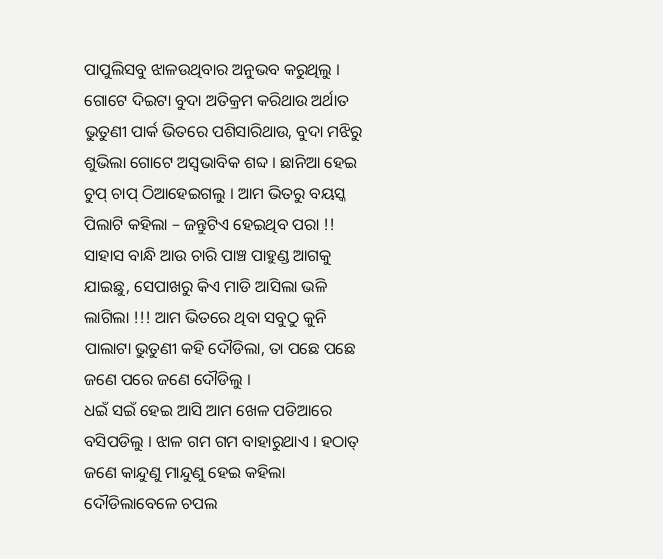ପାପୁଲିସବୁ ଝାଳଉଥିବାର ଅନୁଭବ କରୁଥିଲୁ ।
ଗୋଟେ ଦିଇଟା ବୁଦା ଅତିକ୍ରମ କରିଥାଉ ଅର୍ଥାତ ଭୁତୁଣୀ ପାର୍କ ଭିତରେ ପଶିସାରିଥାଉ, ବୁଦା ମଝିରୁ ଶୁଭିଲା ଗୋଟେ ଅସ୍ବଭାବିକ ଶବ୍ଦ । ଛାନିଆ ହେଇ ଚୁପ୍ ଚାପ୍ ଠିଆହେଇଗଲୁ । ଆମ ଭିତରୁ ବୟସ୍କ ପିଲାଟି କହିଲା – ଜନ୍ତୁଟିଏ ହେଇଥିବ ପରା !!
ସାହାସ ବାନ୍ଧି ଆଉ ଚାରି ପାଞ୍ଚ ପାହୁଣ୍ଡ ଆଗକୁ ଯାଇଛୁ, ସେପାଖରୁ କିଏ ମାଡି ଆସିଲା ଭଳି ଲାଗିଲା !!! ଆମ ଭିତରେ ଥିବା ସବୁଠୁ କୁନି ପାଲାଟା ଭୁତୁଣୀ କହି ଦୌଡିଲା, ତା ପଛେ ପଛେ ଜଣେ ପରେ ଜଣେ ଦୌଡିଲୁ ।
ଧଇଁ ସଇଁ ହେଇ ଆସି ଆମ ଖେଳ ପଡିଆରେ ବସିପଡିଲୁ । ଝାଳ ଗମ ଗମ ବାହାରୁଥାଏ । ହଠାତ୍ ଜଣେ କାନ୍ଦୁଣୁ ମାନ୍ଦୁଣୁ ହେଇ କହିଲା ଦୌଡିଲାବେଳେ ଚପଲ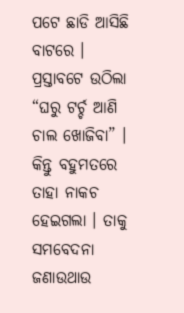ପଟେ ଛାଡି ଆସିଛି ବାଟରେ । ପ୍ରସ୍ତାବଟେ ଉଠିଲା “ଘରୁ ଟର୍ଚ୍ଚ ଆଣି ଚାଲ ଖୋଜିବା” । କିନ୍ତୁ ବହୁମତରେ ତାହା ନାକଚ ହେଇଗଲା । ତାକୁ ସମବେଦନା ଜଣାଉଥାଉ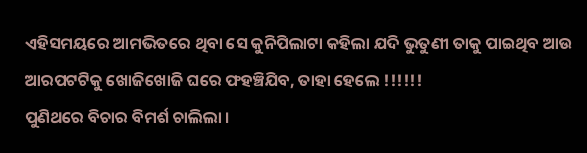ଏହିସମୟରେ ଆମଭିତରେ ଥିବା ସେ କୁନିପିଲାଟା କହିଲା ଯଦି ଭୁତୁଣୀ ତାକୁ ପାଇଥିବ ଆଉ ଆରପଟଟିକୁ ଖୋଜିଖୋଜି ଘରେ ଫହଞ୍ଚିଯିବ, ତାହା ହେଲେ !!!!!!
ପୁଣିଥରେ ବିଚାର ବିମର୍ଶ ଚାଲିଲା ।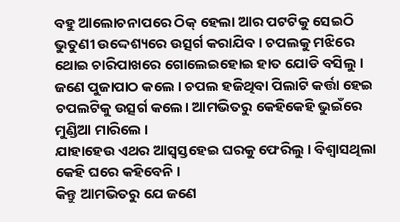ବହୁ ଆଲୋଚନାପରେ ଠିକ୍ ହେଲା ଆର ପଟଟିକୁ ସେଇଠି ଭୁତୁଣୀ ଉଦ୍ଦେଶ୍ୟରେ ଉତ୍ସର୍ଗ କରାଯିବ । ଚପଲକୁ ମଝିରେ ଥୋଇ ଚାରିପାଖରେ ଗୋଲେଇହୋଇ ହାତ ଯୋଡି ବସିଲୁ । ଜଣେ ପୁଜାପାଠ କଲେ । ଚପଲ ହଜିଥିବା ପିଲାଟି କର୍ତ୍ତା ହେଇ ଚପଲଟିକୁ ଉତ୍ସର୍ଗ କଲେ। ଆମଭିତରୁ କେହିକେହି ଭୁଇଁରେ ମୁଣ୍ଡିଆ ମାରିଲେ ।
ଯାହାହେଉ ଏଥର ଆସ୍ବସ୍ତହେଇ ଘରକୁ ଫେରିଲୁ । ବିଶ୍ବାସଥିଲା କେହି ଘରେ କହିବେନି ।
କିନ୍ତୁ ଆମଭିତରୁ ଯେ ଜଣେ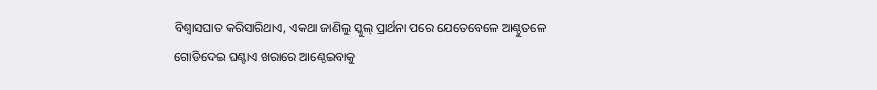ବିଶ୍ବାସଘାତ କରିସାରିଥାଏ, ଏକଥା ଜାଣିଲୁ ସ୍କୁଲ୍ ପ୍ରାର୍ଥନା ପରେ ଯେତେବେଳେ ଆଣ୍ଠୁତଳେ ଗୋଡିଦେଇ ଘଣ୍ଟାଏ ଖରାରେ ଆଣ୍ଠେଇବାକୁ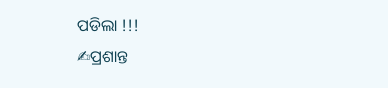ପଡିଲା !!!
✍ପ୍ରଶାନ୍ତ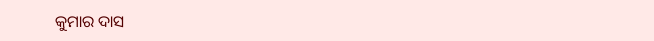କୁମାର ଦାସ